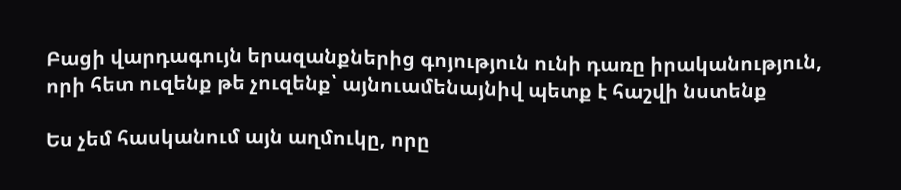Բացի վարդագույն երազանքներից գոյություն ունի դառը իրականություն, որի հետ ուզենք թե չուզենք՝ այնուամենայնիվ պետք է հաշվի նստենք

Ես չեմ հասկանում այն աղմուկը, որը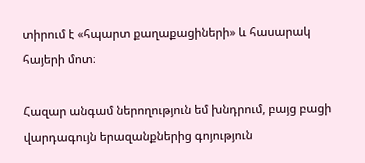տիրում է «հպարտ քաղաքացիների» և հասարակ հայերի մոտ։

Հազար անգամ ներողություն եմ խնդրում, բայց բացի վարդագույն երազանքներից գոյություն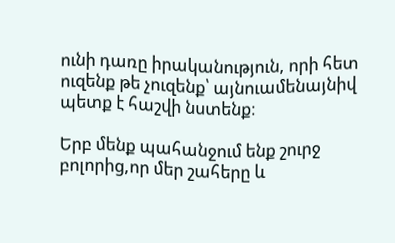ունի դառը իրականություն, որի հետ ուզենք թե չուզենք՝ այնուամենայնիվ պետք է հաշվի նստենք։

Երբ մենք պահանջում ենք շուրջ բոլորից,որ մեր շահերը և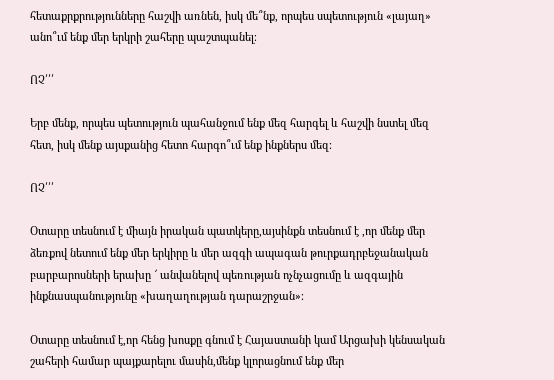հետաքրքրությունները հաշվի առնեն, իսկ մե՞նք, որպես սպետություն «լայաղ» անո՞ւմ ենք մեր երկրի շահերը պաշտպանել։

ՈՉ՛՛՛

Երբ մենք, որպես պետություն պահանջում ենք մեզ հարգել և հաշվի նստել մեզ հետ, իսկ մենք այսքանից հետո հարգո՞ւմ ենք ինքներս մեզ։

ՈՉ՛՛՛

Օտարը տեսնում է միայն իրական պատկերը,այսինքն տեսնում է ,որ մենք մեր ձեռքով նետում ենք մեր երկիրը և մեր ազգի ապագան թուրքադրբեջանական բարբարոսների երախը ՜ անվանելով պեռության ոչնչացումը և ազգային ինքնասպանությունը «խաղաղության դարաշրջան»։

Օտարը տեսնում է,որ հենց խոսքը գնում է Հայաստանի կամ Արցախի կենսական շահերի համար պայքարելու մասին,մենք կլորացնում ենք մեր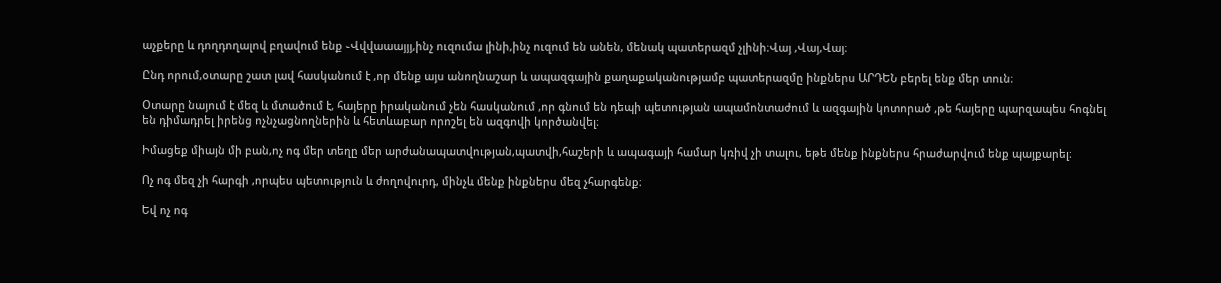աչքերը և դողդողալով բղավում ենք ֊Վվվաաայյյ,ինչ ուզումա լինի,ինչ ուզում են անեն, մենակ պատերազմ չլինի։Վայ ,Վայ,Վայ։

Ընդ որում,օտարը շատ լավ հասկանում է ,որ մենք այս անողնաշար և ապազգային քաղաքականությամբ պատերազմը ինքներս ԱՐԴԵՆ բերել ենք մեր տուն։

Օտարը նայում է մեզ և մտածում է, հայերը իրականում չեն հասկանում ,որ գնում են դեպի պետության ապամոնտաժում և ազգային կոտորած ,թե հայերը պարզապես հոգնել են դիմադրել իրենց ոչնչացնողներին և հետևաբար որոշել են ազգովի կործանվել։

Իմացեք միայն մի բան,ոչ ոգ մեր տեղը մեր արժանապատվության,պատվի,հաշերի և ապագայի համար կռիվ չի տալու, եթե մենք ինքներս հրաժարվում ենք պայքարել։

Ոչ ոգ մեզ չի հարգի ,որպես պետություն և ժողովուրդ, մինչև մենք ինքներս մեզ չհարգենք։

Եվ ոչ ոգ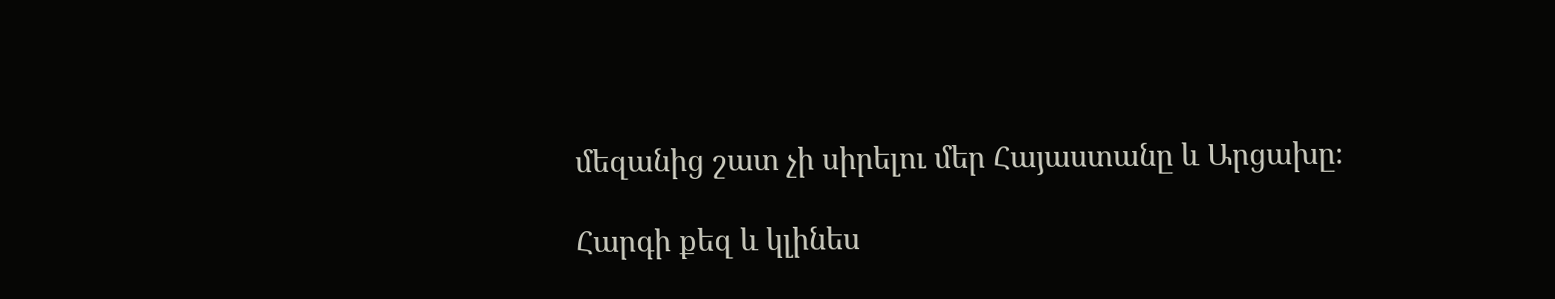մեզանից շատ չի սիրելու մեր Հայաստանը և Արցախը։

Հարգի քեզ և կլինես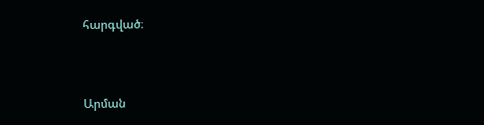հարգված։



Արման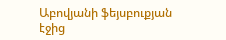Աբովյանի ֆեյսբուքյան էջից